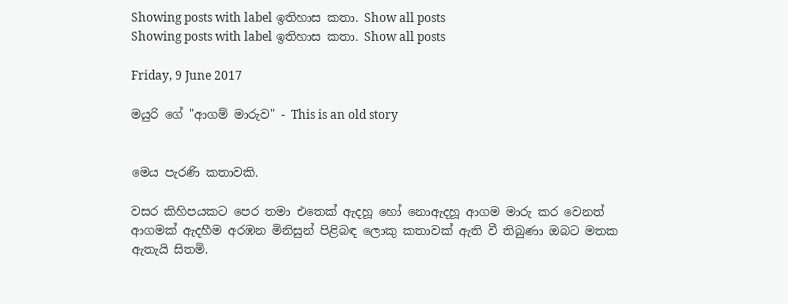Showing posts with label ඉතිහාස කතා. Show all posts
Showing posts with label ඉතිහාස කතා. Show all posts

Friday, 9 June 2017

මයුරි ගේ "ආගම් මාරුව" - This is an old story


මෙය පැරණි කතාවකි.

වසර කිහිපයකට පෙර තමා එතෙක් ඇදහූ හෝ නොඇදහූ ආගම මාරු කර වෙනත් ආගමක් ඇදහීම අරඹන මිනිසුන් පිළිබඳ ලොකු කතාවක් ඇති වී තිබුණා ඔබට මතක ඇතැයි සිතමි.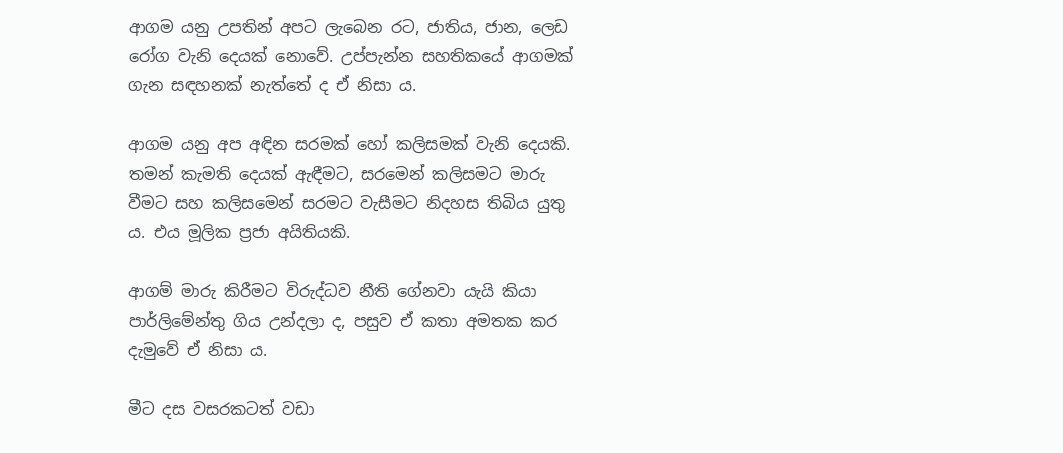ආගම යනු උපතින් අපට ලැබෙන රට, ජාතිය, ජාන, ලෙඩ රෝග වැනි දෙයක් නොවේ. උප්පැන්න සහතිකයේ ආගමක් ගැන සඳහනක් නැත්තේ ද ඒ නිසා ය.

ආගම යනු අප අඳින සරමක් හෝ කලිසමක් වැනි දෙයකි. තමන් කැමති දෙයක් ඇඳීමට, සරමෙන් කලිසමට මාරු වීමට සහ කලිසමෙන් සරමට වැසීමට නිදහස තිබිය යුතු ය. එය මූලික ප්‍රජා අයිතියකි.

ආගම් මාරු කිරීමට විරුද්ධව නීති ගේනවා යැයි කියා පාර්ලිමේන්තු ගිය උන්දලා ද, පසුව ඒ කතා අමතක කර දැමුවේ ඒ නිසා ය.

මීට දස වසරකටත් වඩා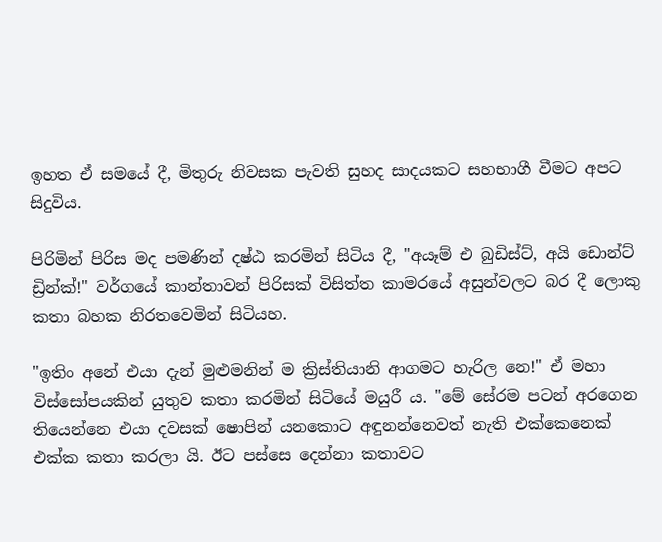ඉහත ඒ සමයේ දී, මිතුරු නිවසක පැවති සුහද සාදයකට සහභාගී වීමට අපට සිදුවිය.

පිරිමින් පිරිස මද පමණින් දෂ්ඨ කරමින් සිටිය දී, "අයෑම් එ බුඩිස්ට්, අයි ඩොන්ට් ඩ්‍රින්ක්!" වර්ගයේ කාන්තාවන් පිරිසක් විසිත්ත කාමරයේ අසුන්වලට බර දී ලොකු කතා බහක නිරතවෙමින් සිටියහ.

"ඉතිං අනේ එයා දැන් මුළුමනින් ම ක්‍රිස්තියානි ආගමට හැරිල නෙ!" ඒ මහා විස්සෝපයකින් යුතුව කතා කරමින් සිටියේ මයුරී ය. "මේ සේරම පටන් අරගෙන තියෙන්නෙ එයා දවසක් ෂොපින් යනකොට අඳුනන්නෙවත් නැති එක්කෙනෙක් එක්ක කතා කරලා යි. ඊට පස්සෙ දෙන්නා කතාවට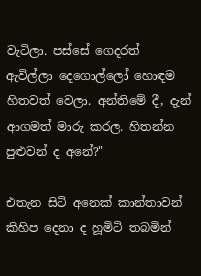වැටිලා. පස්සේ ගෙදරත් ඇවිල්ලා දෙගොල්ලෝ හොඳම හිතවත් වෙලා. අන්තිමේ දී, දැන් ආගමත් මාරු කරල. හිතන්න පුළුවන් ද අනේ?"

එතැන සිටි අනෙක් කාන්තාවන් කිහිප දෙනා ද හූමිටි තබමින්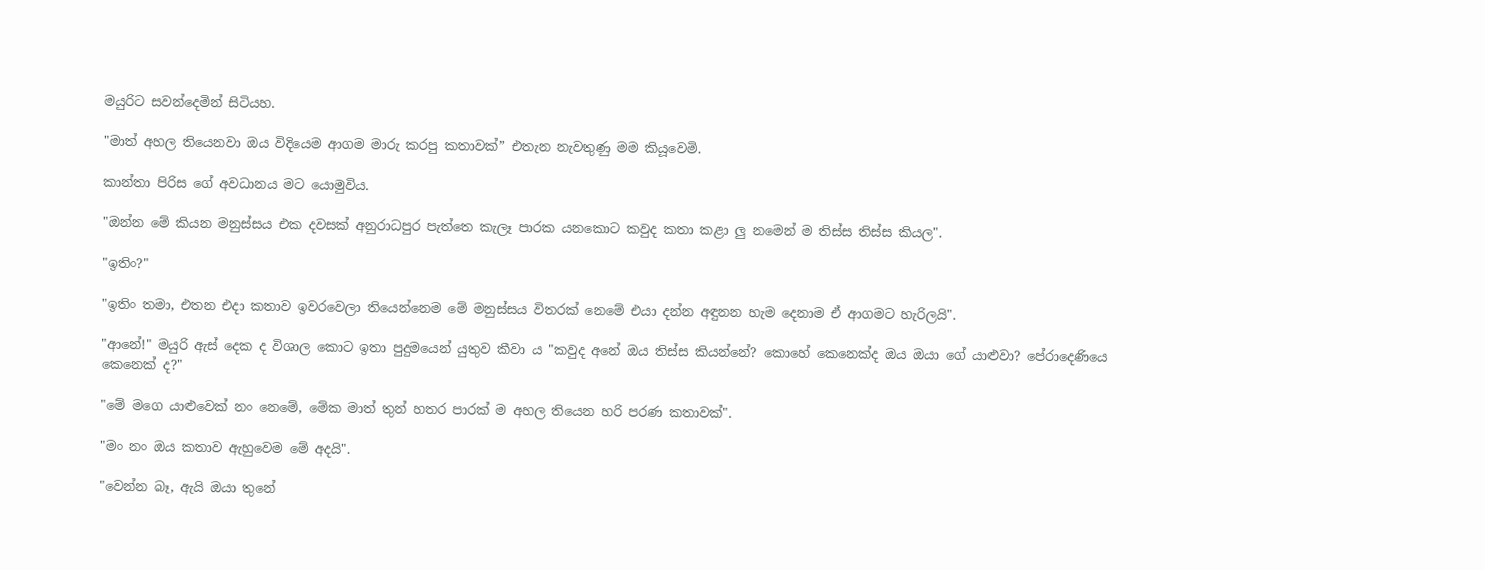මයුරිට සවන්දෙමින් සිටියහ.

"මාත් අහල තියෙනවා ඔය විදියෙම ආගම මාරු කරපු කතාවක්” එතැන නැවතුණු මම කියූවෙමි.

කාන්තා පිරිස ගේ අවධානය මට යොමුවිය.

"ඔන්න මේ කියන මනුස්සය එක දවසක් අනුරාධපුර පැත්තෙ කැලෑ පාරක යනකොට කවුද කතා කළා ලු නමෙන් ම තිස්ස තිස්ස කියල".

"ඉතිං?"

"ඉතිං තමා, එතන එදා කතාව ඉවරවෙලා තියෙන්නෙම මේ මනුස්සය විතරක් නෙමේ එයා දන්න අඳුනන හැම දෙනාම ඒ ආගමට හැරිලයි".

"ආනේ!" මයුරි ඇස් දෙක ද විශාල කොට ඉතා පුදුමයෙන් යුතුව කීවා ය "කවුද අනේ ඔය තිස්ස කියන්නේ? කොහේ කෙනෙක්ද ඔය ඔයා ගේ යාළුවා? පේරාදෙණියෙ කෙනෙක් ද?"

"මේ මගෙ යාළුවෙක් නං නෙමේ, මේක මාත් තුන් හතර පාරක් ම අහල තියෙන හරි පරණ කතාවක්".

"මං නං ඔය කතාව ඇහුවෙම මේ අදයි".

"වෙන්න බෑ, ඇයි ඔයා තුනේ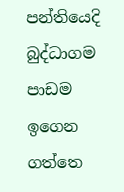පන්තියෙදි බුද්ධාගම පාඩම ඉගෙන ගත්තෙ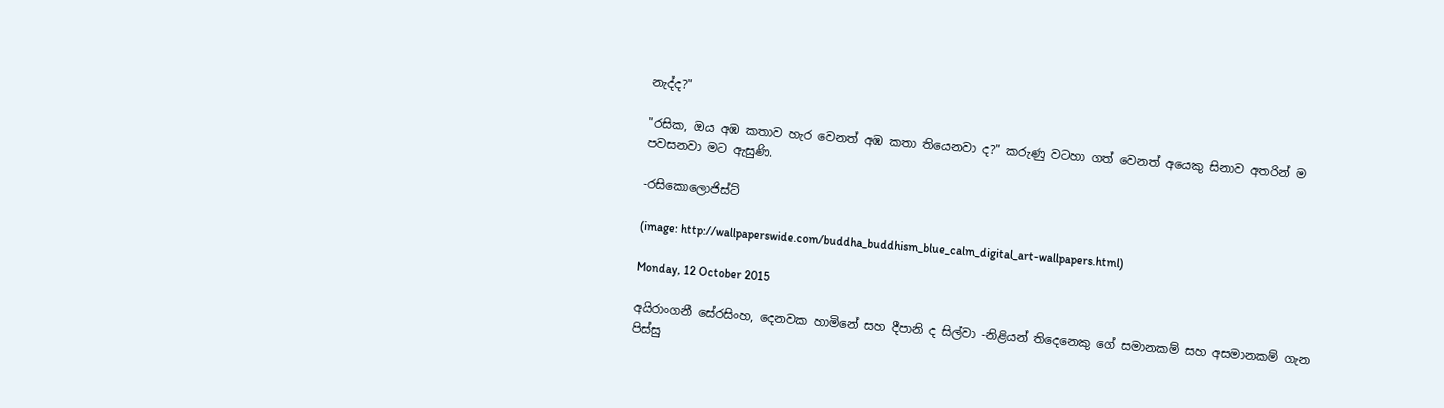නැද්ද?"

"රසික, ඔය අඹ කතාව හැර වෙනත් අඹ කතා තියෙනවා ද?" කරුණු වටහා ගත් වෙනත් අයෙකු සිනාව අතරින් ම පවසනවා මට ඇසුණි.

-රසිකොලොජිස්ට්

(image: http://wallpaperswide.com/buddha_buddhism_blue_calm_digital_art-wallpapers.html)

Monday, 12 October 2015

අයිරාංගනී සේරසිංහ, දෙනවක හාමිනේ සහ දීපානි ද සිල්වා -නිළියන් තිදෙනෙකු ගේ සමානකම් සහ අසමානකම් ගැන පිස්සු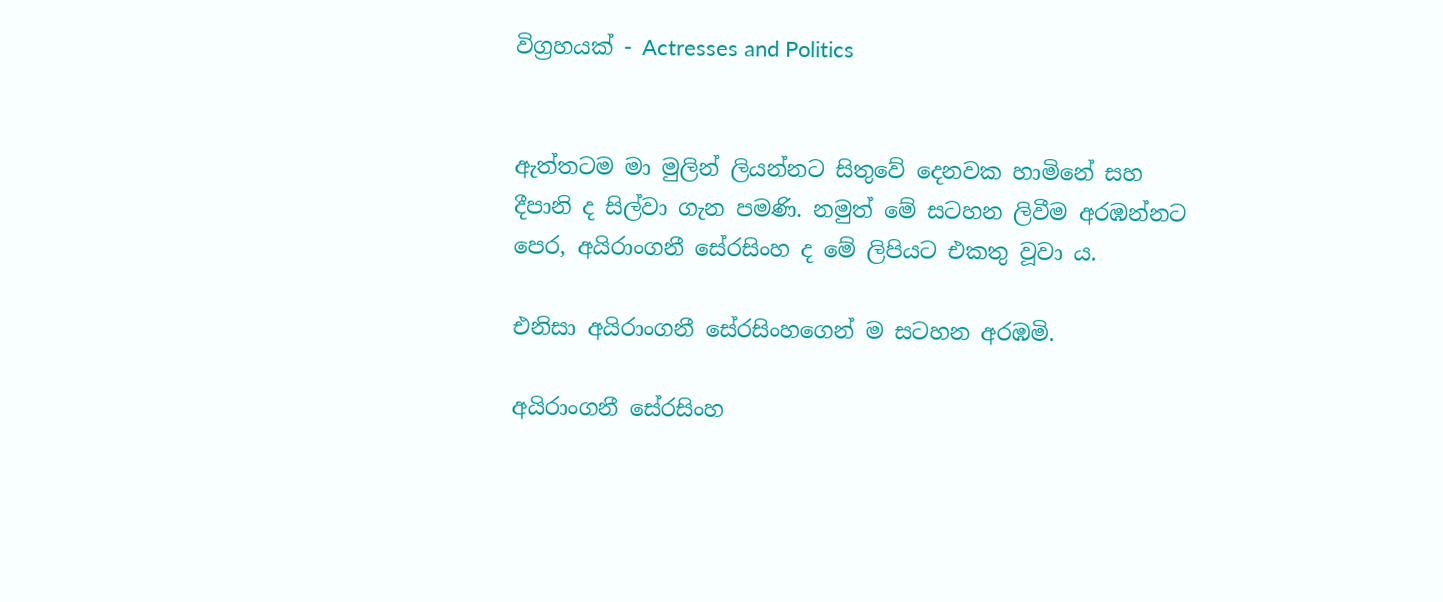විග්‍රහයක් - Actresses and Politics


ඇත්තටම මා මුලින් ලියන්නට සිතුවේ දෙනවක හාමිනේ සහ දීපානි ද සිල්වා ගැන පමණි. නමුත් මේ සටහන ලිවීම අරඹන්නට පෙර, අයිරාංගනී සේරසිංහ ද මේ ලිපියට එකතු වූවා ය.

එනිසා අයිරාංගනී සේරසිංහගෙන් ම සටහන අරඹමි.

අයිරාංගනී සේරසිංහ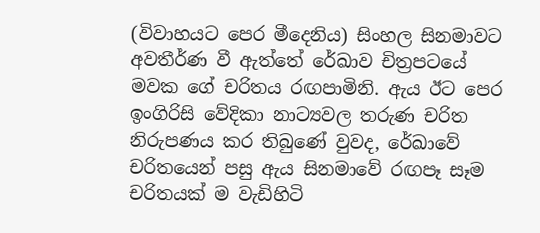(විවාහයට පෙර මීදෙනිය) සිංහල සිනමාවට අවතීර්ණ වී ඇත්තේ රේඛාව චිත්‍රපටයේ මවක ගේ චරිතය රඟපාමිනි. ඇය ඊට පෙර ඉංගිරිසි වේදිකා නාට්‍යවල තරුණ චරිත නිරුපණය කර තිබුණේ වුවද, රේඛාවේ චරිතයෙන් පසු ඇය සිනමාවේ රඟපෑ සෑම චරිතයක් ම වැඩිහිටි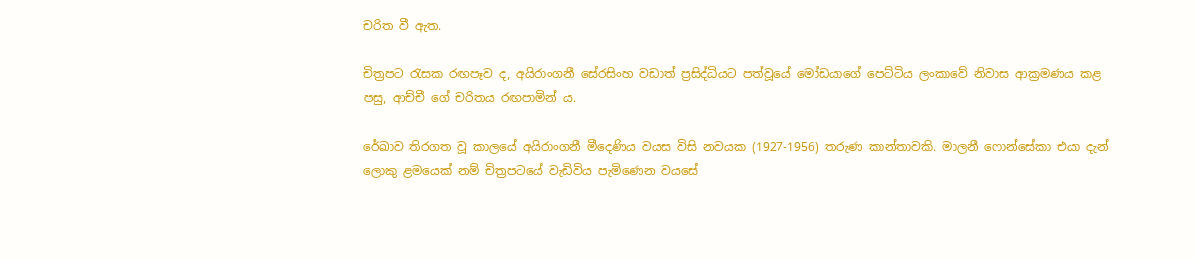චරිත වී ඇත.

චිත්‍රපට රැසක රඟපෑව ද, අයිරාංගනී සේරසිංහ වඩාත් ප්‍රසිද්ධියට පත්වූයේ මෝඩයාගේ පෙට්ටිය ලංකාවේ නිවාස ආක්‍රමණය කළ පසු, ආච්චී ගේ චරිතය රඟපාමින් ය.

රේඛාව තිරගත වූ කාලයේ අයිරාංගනී මීදෙණිය වයස විසි නවයක (1927-1956) තරුණ කාන්තාවකි. මාලනී ෆොන්සේකා එයා දැන් ලොකු ළමයෙක් නම් චිත්‍රපටයේ වැඩිවිය පැමිණෙන වයසේ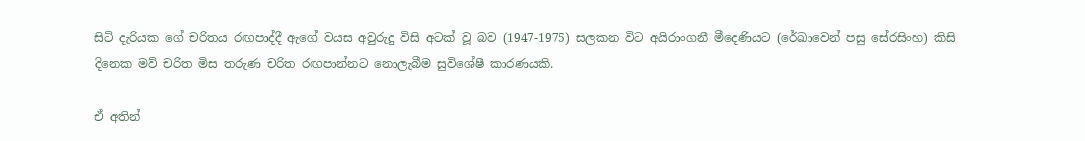සිටි දැරියක ගේ චරිතය රඟපාද්දී ඇගේ වයස අවුරුදු විසි අටක් වූ බව (1947-1975) සලකන විට අයිරාංගනී මීදෙණියට (රේඛාවෙන් පසු සේරසිංහ) කිසි දිනෙක මව් චරිත මිස තරුණ චරිත රඟපාන්නට නොලැබීම සුවිශේෂී කාරණයකි.

ඒ අතින්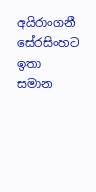අයිරාංගනී සේරසිංහට ඉතා සමාන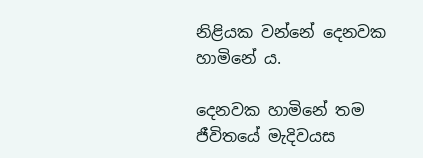නිළියක වන්නේ දෙනවක හාමිනේ ය.

දෙනවක හාමිනේ තම ජීවිතයේ මැදිවයස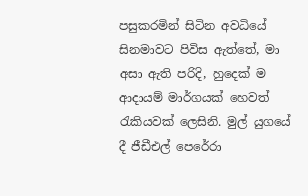පසුකරමින් සිටින අවධියේ සිනමාවට පිවිස ඇත්තේ, මා අසා ඇති පරිදි, හුදෙක් ම ආදායම් මාර්ගයක් හෙවත් රැකියවක් ලෙසිනි. මුල් යුගයේ දී ජීඩීඑල් පෙරේරා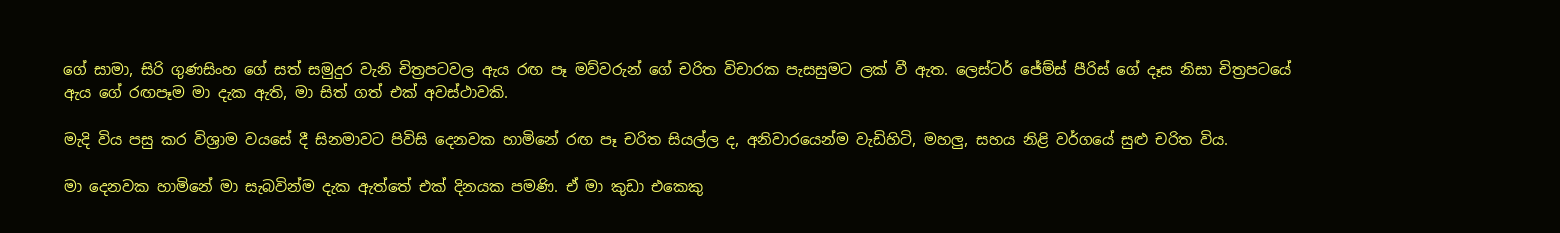ගේ සාමා, සිරි ගුණසිංහ ගේ සත් සමුදුර වැනි චිත්‍රපටවල ඇය රඟ පෑ මව්වරුන් ගේ චරිත විචාරක පැසසුමට ලක් වී ඇත. ලෙස්ටර් ජේම්ස් පීරිස් ගේ දෑස නිසා චිත්‍රපටයේ ඇය ගේ රඟපෑම මා දැක ඇති, මා සිත් ගත් එක් අවස්ථාවකි.

මැදි විය පසු කර විශ්‍රාම වයසේ දී සිනමාවට පිවිසි දෙනවක හාමිනේ රඟ පෑ චරිත සියල්ල ද, අනිවාරයෙන්ම වැඩිහිටි, මහලු, සහය නිළි වර්ගයේ සුළු චරිත විය.

මා දෙනවක හාමිනේ මා සැබවින්ම දැක ඇත්තේ එක් දිනයක පමණි. ඒ මා කුඩා එකෙකු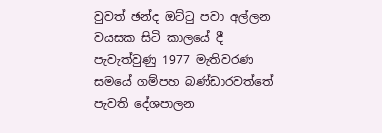වුවත් ඡන්ද ඔට්ටු පවා අල්ලන වයසක සිටි කාලයේ දී පැවැත්වුණු 1977 මැතිවරණ සමයේ ගම්පහ බණ්ඩාරවත්තේ පැවති දේශපාලන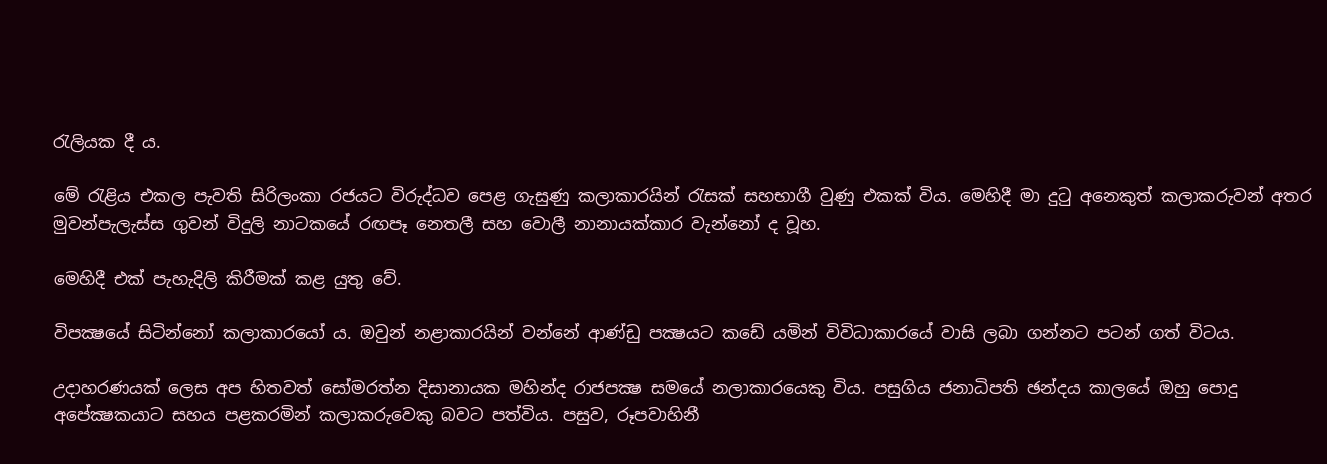රැලියක දී ය.

මේ රැළිය එකල පැවති සිරිලංකා රජයට විරුද්ධව පෙළ ගැසුණු කලාකාරයින් රැසක් සහභාගී වුණු එකක් විය. මෙහිදී මා දුටු අනෙකුත් කලාකරුවන් අතර මුවන්පැලැස්ස ගුවන් විදුලි නාටකයේ රඟපෑ නෙතලී සහ වොලී නානායක්කාර වැන්නෝ ද වූහ.

මෙහිදී එක් පැහැදිලි කිරීමක් කළ යුතු වේ.

විපක්‍ෂයේ සිටින්නෝ කලාකාරයෝ ය. ඔවුන් නළාකාරයින් වන්නේ ආණ්ඩු පක්‍ෂයට කඩේ යමින් විවිධාකාරයේ වාසි ලබා ගන්නට පටන් ගත් විටය.

උදාහරණයක් ලෙස අප හිතවත් සෝමරත්න දිසානායක මහින්ද රාජපක්‍ෂ සමයේ නලාකාරයෙකු විය. පසුගිය ජනාධිපති ඡන්දය කාලයේ ඔහු පොදු අපේක්‍ෂකයාට සහය පළකරමින් කලාකරුවෙකු බවට පත්විය. පසුව, රූපවාහිනී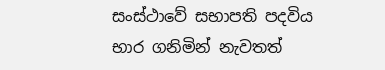සංස්ථාවේ සභාපති පදවිය භාර ගනිමින් නැවතත්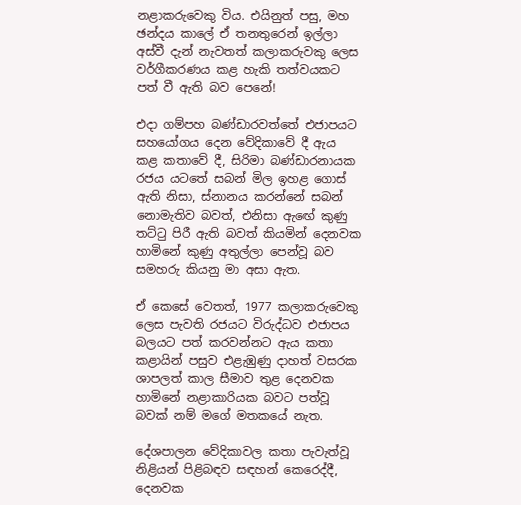නළාකරුවෙකු විය. එයිනුත් පසු, මහ ඡන්දය කාලේ ඒ තනතුරෙන් ඉල්ලා අස්වී දැන් නැවතත් කලාකරුවකු ලෙස වර්ගීකරණය කළ හැකි තත්වයකට පත් වී ඇති බව පෙනේ!

එදා ගම්පහ බණ්ඩාරවත්තේ එජාපයට සහයෝගය දෙන වේදිකාවේ දී ඇය කළ කතාවේ දී, සිරිමා බණ්ඩාරනායක රජය යටතේ සබන් මිල ඉහළ ගොස් ඇති නිසා, ස්නානය කරන්නේ සබන් නොමැතිව බවත්, එනිසා ඇඟේ කුණු තට්ටු පිරී ඇති බවත් කියමින් දෙනවක හාමිනේ කුණු අතුල්ලා පෙන්වූ බව සමහරු කියනු මා අසා ඇත.

ඒ කෙසේ වෙතත්, 1977 කලාකරුවෙකු ලෙස පැවති රජයට විරුද්ධව එජාපය බලයට පත් කරවන්නට ඇය කතා කළායින් පසුව එළැඹුණු දාහත් වසරක ශාපලත් කාල සීමාව තුළ දෙනවක හාමිනේ නළාකාරියක බවට පත්වූ බවක් නම් මගේ මතකයේ නැත.

දේශපාලන වේදිකාවල කතා පැවැත්වූ නිළියන් පිළිබඳව සඳහන් කෙරෙද්දී, දෙනවක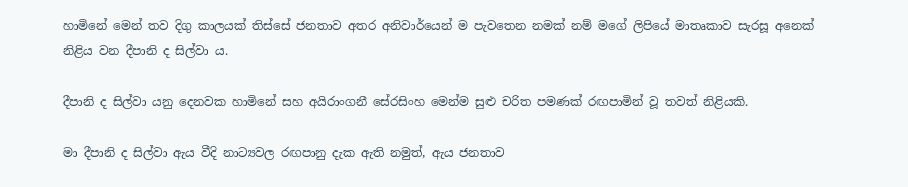හාමිනේ මෙන් තව දිගු කාලයක් තිස්සේ ජනතාව අතර අනිවාර්යෙන් ම පැවතෙන නමක් නම් මගේ ලිපියේ මාතෘකාව සැරසූ අනෙක් නිළිය වන දීපානි ද සිල්වා ය.

දීපානි ද සිල්වා යනු දෙනවක හාමිනේ සහ අයිරාංගනී සේරසිංහ මෙන්ම සුළු චරිත පමණක් රඟපාමින් වූ තවත් නිළියකි.

මා දීපානි ද සිල්වා ඇය වීදි නාට්‍යවල රඟපානු දැක ඇති නමුත්, ඇය ජනතාව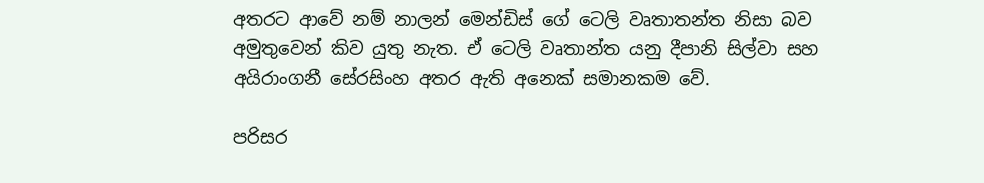අතරට ආවේ නම් නාලන් මෙන්ඩිස් ගේ ටෙලි වෘතාතන්ත නිසා බව අමුතුවෙන් කිව යුතු නැත. ඒ ටෙලි වෘතාන්ත යනු දීපානි සිල්වා සහ අයිරාංගනී සේරසිංහ අතර ඇති අනෙක් සමානකම වේ.

පරිසර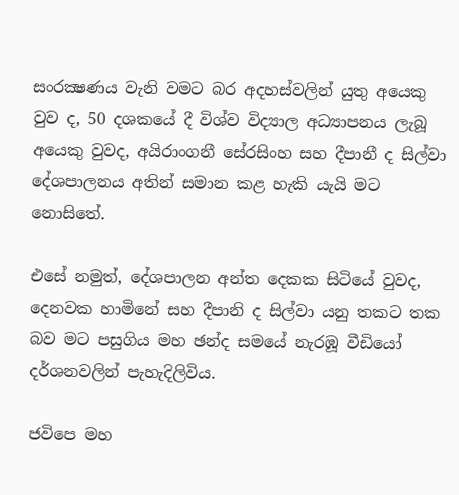සංරක්‍ෂණය වැනි වමට බර අදහස්වලින් යුතු අයෙකු වුව ද, 50 දශකයේ දී විශ්ව විද්‍යාල අධ්‍යාපනය ලැබූ අයෙකු වුවද, අයිරාංගනී සේරසිංහ සහ දීපානී ද සිල්වා දේශපාලනය අතින් සමාන කළ හැකි යැයි මට නොසිතේ.

එසේ නමුත්, දේශපාලන අන්ත දෙකක සිටියේ වුවද, දෙනවක හාමිනේ සහ දීපානි ද සිල්වා යනු තකට තක බව මට පසුගිය මහ ඡන්ද සමයේ නැරඹූ වීඩියෝ දර්ශනවලින් පැහැදිලිවිය.

ජවිපෙ මහ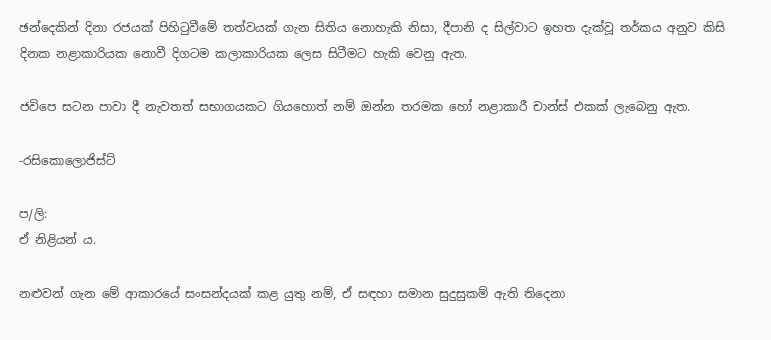ඡන්දෙකින් දිනා රජයක් පිහිටුවීමේ තත්වයක් ගැන සිතිය නොහැකි නිසා, දීපානි ද සිල්වාට ඉහත දැක්වූ තර්කය අනුව කිසි දිනක නළාකාරියක නොවී දිගටම කලාකාරියක ලෙස සිටීමට හැකි වෙනු ඇත.

ජවිපෙ සටන පාවා දී නැවතත් සභාගයකට ගියහොත් නම් ඔන්න තරමක හෝ නළාකාරී චාන්ස් එකක් ලැබෙනු ඇත.

-රසිකොලොජිස්ට්

ප/ලි:
ඒ නිළියන් ය.

නළුවන් ගැන මේ ආකාරයේ සංසන්දයක් කළ යුතු නම්, ඒ සඳහා සමාන සුදුසුකම් ඇති තිදෙනා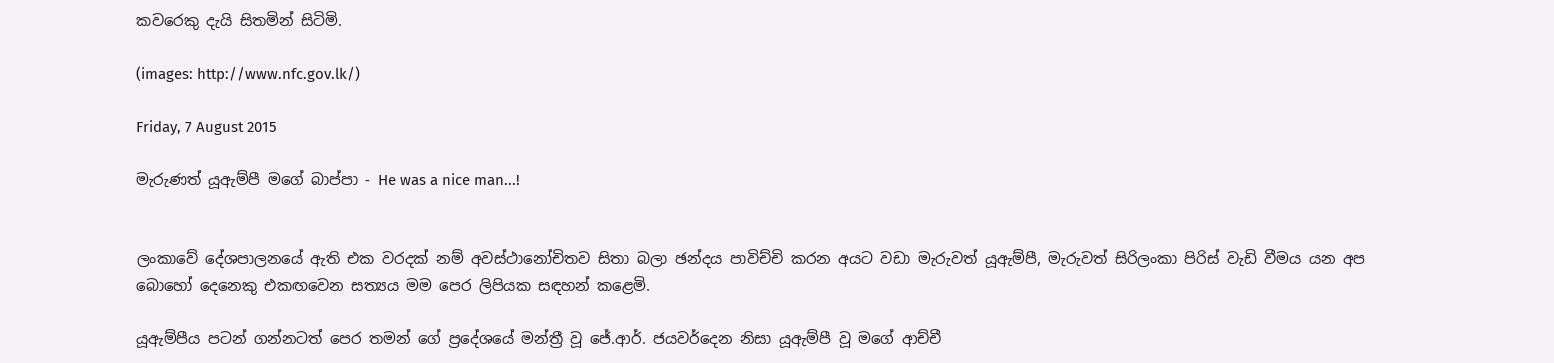කවරෙකු දැයි සිතමින් සිටිමි.

(images: http://www.nfc.gov.lk/)

Friday, 7 August 2015

මැරුණත් යූඇම්පී මගේ බාප්පා - He was a nice man...!


ලංකාවේ දේශපාලනයේ ඇති එක වරදක් නම් අවස්ථානෝචිතව සිතා බලා ඡන්දය පාවිච්චි කරන අයට වඩා මැරුවත් යූඇම්පී, මැරුවත් සිරිලංකා පිරිස් වැඩි වීමය යන අප බොහෝ දෙනෙකු එකඟවෙන සත්‍යය මම පෙර ලිපියක සඳහන් කළෙමි.

යූඇම්පීය පටන් ගන්නටත් පෙර තමන් ගේ ප්‍රදේශයේ මන්ත්‍රී වූ ජේ.ආර්. ජයවර්දෙන නිසා යූඇම්පී වූ මගේ ආච්චී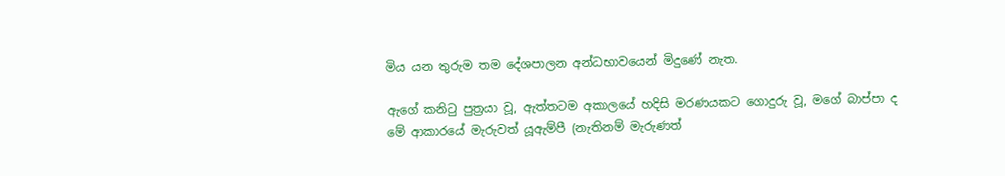මිය යන තුරුම තම දේශපාලන අන්ධභාවයෙන් මිදුණේ නැත.

ඇගේ කනිටු පුත්‍රයා වූ, ඇත්තටම අකාලයේ හදිසි මරණයකට ගොදුරු වූ, මගේ බාප්පා ද මේ ආකාරයේ මැරුවත් යූඇම්පී (නැතිනම් මැරුණත්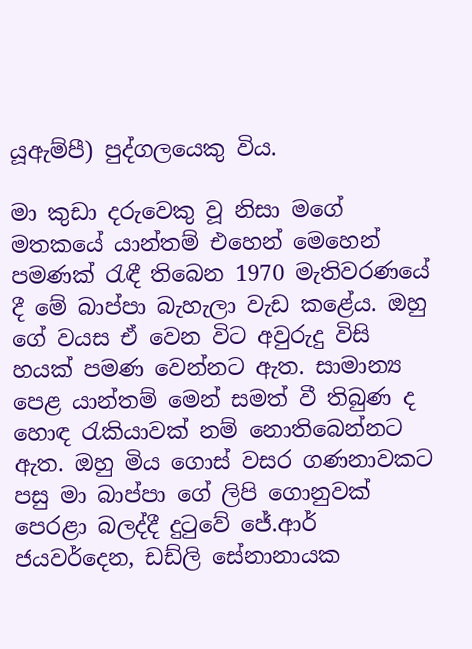යූඇම්පී) පුද්ගලයෙකු විය.

මා කුඩා දරුවෙකු වූ නිසා මගේ මතකයේ යාන්තම් එහෙන් මෙහෙන් පමණක් රැඳී තිබෙන 1970 මැතිවරණයේ දී මේ බාප්පා බැහැලා වැඩ කළේය. ඔහු ගේ වයස ඒ වෙන විට අවුරුදු විසි හයක් පමණ වෙන්නට ඇත. සාමාන්‍ය පෙළ යාන්තම් මෙන් සමත් වී තිබුණ ද හොඳ රැකියාවක් නම් නොතිබෙන්නට ඇත. ඔහු මිය ගොස් වසර ගණනාවකට පසු මා බාප්පා ගේ ලිපි ගොනුවක් පෙරළා බලද්දී දුටුවේ ජේ.ආර් ජයවර්දෙන, ඩඩ්ලි සේනානායක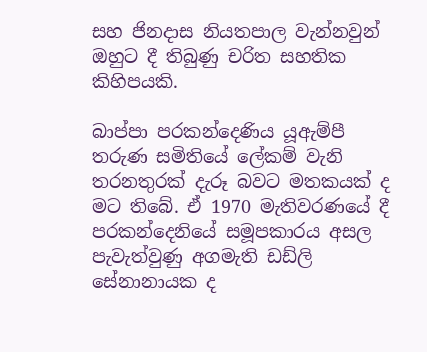සහ ජිනදාස නියතපාල වැන්නවුන් ඔහුට දී තිබුණු චරිත සහතික කිහිපයකි.

බාප්පා පරකන්දෙණිය යූඇම්පී තරුණ සමිතියේ ලේකම් වැනි තරනතුරක් දැරූ බවට මතකයක් ද මට තිබේ. ඒ 1970 මැතිවරණයේ දී පරකන්දෙනියේ සමූපකාරය අසල පැවැත්වුණු අගමැති ඩඩ්ලි සේනානායක ද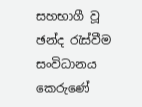සහභාගී වූ ඡන්ද රැස්වීම සංවිධානය කෙරුණේ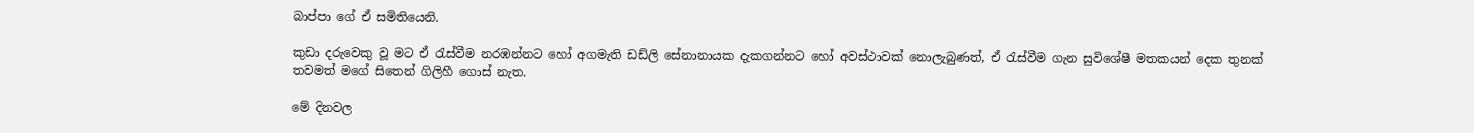බාප්පා ගේ ඒ සමිතියෙනි.

කුඩා දරුවෙකු වූ මට ඒ රැස්වීම නරඹන්නට හෝ අගමැති ඩඩ්ලි සේනානායක දැකගන්නට හෝ අවස්ථාවක් නොලැබුණත්, ඒ රැස්වීම ගැන සුවිශේෂී මතකයන් දෙක තුනක් තවමත් මගේ සිතෙන් ගිලිහී ගොස් නැත.

මේ දිනවල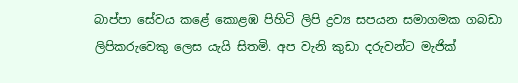බාප්පා සේවය කළේ කොළඹ පිහිටි ලිපි ද්‍රව්‍ය සපයන සමාගමක ගබඩා ලිපිකරුවෙකු ලෙස යැයි සිතමි. අප වැනි කුඩා දරුවන්ට මැජික්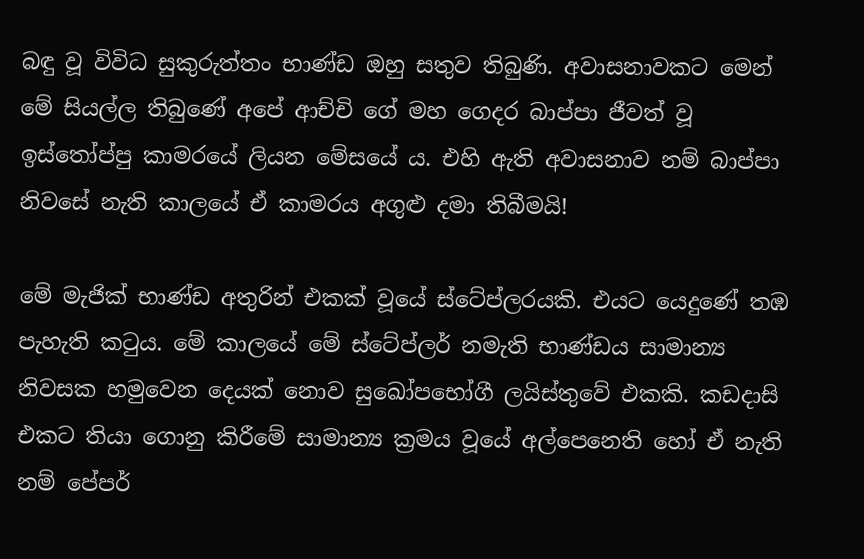බඳු වූ විවිධ සුකුරුත්තං භාණ්ඩ ඔහු සතුව තිබුණි. අවාසනාවකට මෙන් මේ සියල්ල තිබුණේ අපේ ආච්චි ගේ මහ ගෙදර බාප්පා ජීවත් වූ ඉස්තෝප්පු කාමරයේ ලියන මේසයේ ය. එහි ඇති අවාසනාව නම් බාප්පා නිවසේ නැති කාලයේ ඒ කාමරය අගුළු දමා තිබීමයි!

මේ මැජික් භාණ්ඩ අතුරින් එකක් වූයේ ස්ටේප්ලරයකි. එයට යෙදුණේ තඹ පැහැති කටුය. මේ කාලයේ මේ ස්ටේප්ලර් නමැති භාණ්ඩය සාමාන්‍ය නිවසක හමුවෙන දෙයක් නොව සුඛෝපභෝගී ලයිස්තුවේ එකකි. කඩදාසි එකට තියා ගොනු කිරීමේ සාමාන්‍ය ක්‍රමය වූයේ අල්පෙනෙති හෝ ඒ නැති නම් පේපර්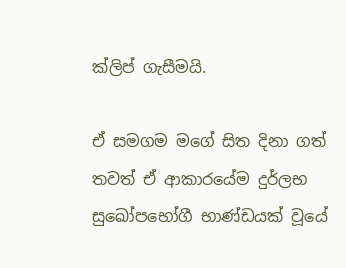ක්ලිප් ගැසීමයි.

ඒ සමගම මගේ සිත දිනා ගත් තවත් ඒ ආකාරයේම දුර්ලභ සුඛෝපභෝගී භාණ්ඩයක් වූයේ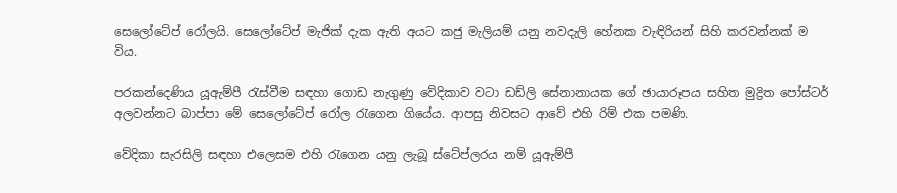සෙලෝටේප් රෝලයි. සෙලෝටේප් මැජික් දැක ඇති අයට කජු මැලියම් යනු නවදැලි හේනක වැඳිරියන් සිහි කරවන්නක් ම විය.

පරකන්දෙණිය යූඇම්පී රැස්වීම සඳහා ගොඩ නැගුණු වේදිකාව වටා ඩඩ්ලි සේනානායක ගේ ඡායාරූපය සහිත මුද්‍රිත පෝස්ටර් අලවන්නට බාප්පා මේ සෙලෝටේප් රෝල රැගෙන ගියේය. ආපසු නිවසට ආවේ එහි රිම් එක පමණි.

වේදිකා සැරසිලි සඳහා එලෙසම එහි රැගෙන යනු ලැබූ ස්ටේප්ලරය නම් යූඇම්පී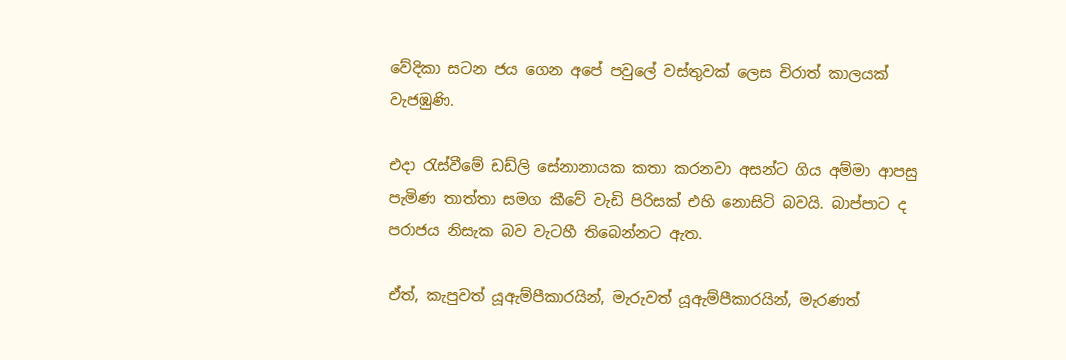වේදිකා සටන ජය ගෙන අපේ පවුලේ වස්තුවක් ලෙස චිරාත් කාලයක් වැජඹුණි.

එදා රැස්වීමේ ඩඩ්ලි සේනානායක කතා කරනවා අසන්ට ගිය අම්මා ආපසු පැමිණ තාත්තා සමග කීවේ වැඩි පිරිසක් එහි නොසිටි බවයි. බාප්පාට ද පරාජය නිසැක බව වැටහී තිබෙන්නට ඇත.

ඒත්, කැපුවත් යූඇම්පීකාරයින්, මැරුවත් යූඇම්පීකාරයින්, මැරණත්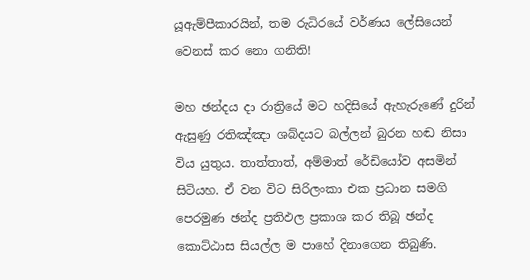යූඇම්පීකාරයින්, තම රුධිරයේ වර්ණය ලේසියෙන් වෙනස් කර නො ගනිති!

මහ ඡන්දය දා රාත්‍රියේ මට හදිසියේ ඇහැරුණේ දුරින් ඇසුණු රතිඤ්ඤා ශබ්දයට බල්ලන් බුරන හඬ නිසා විය යුතුය. තාත්තාත්, අම්මාත් රේඩියෝව අසමින් සිටියහ. ඒ වන විට සිරිලංකා එක ප්‍රධාන සමගි පෙරමුණ ඡන්ද ප්‍රතිඵල ප්‍රකාශ කර තිබූ ඡන්ද කොට්ඨාස සියල්ල ම පාහේ දිනාගෙන තිබුණි.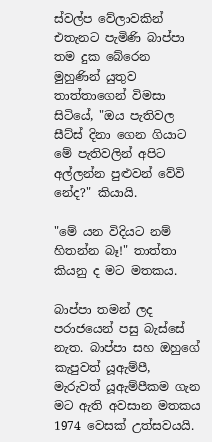ස්වල්ප වේලාවකින් එතැනට පැමිණි බාප්පා තම දුක බේරෙන මුහුණින් යුතුව තාත්තාගෙන් විමසා සිටියේ, "ඔය පැතිවල සීට්ස් දිනා ගෙන ගියාට මේ පැතිවලින් අපිට අල්ලන්න පුළුවන් වේවි නේද?" කියායි.

"මේ යන විදියට නම් හිතන්න බෑ!" තාත්තා කියනු ද මට මතකය.

බාප්පා තමන් ලද පරාජයෙන් පසු බැස්සේ නැත. බාප්පා සහ ඔහුගේ කැපුවත් යූඇම්පී, මැරුවත් යූඇම්පීකම ගැන මට ඇති අවසාන මතකය 1974 වෙසක් උත්සවයයි.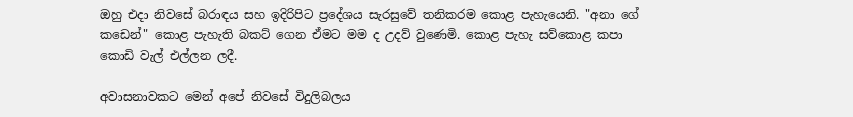ඔහු එදා නිවසේ බරාඳය සහ ඉදිරිපිට ප්‍රදේශය සැරසුවේ තනිකරම කොළ පැහැයෙනි. "අනා ගේ කඩෙන්" කොළ පැහැති බකට් ගෙන ඒමට මම ද උදව් වුණෙමි. කොළ පැහැ සව්කොළ කපා කොඩි වැල් එල්ලන ලදී.

අවාසනාවකට මෙන් අපේ නිවසේ විදුලිබලය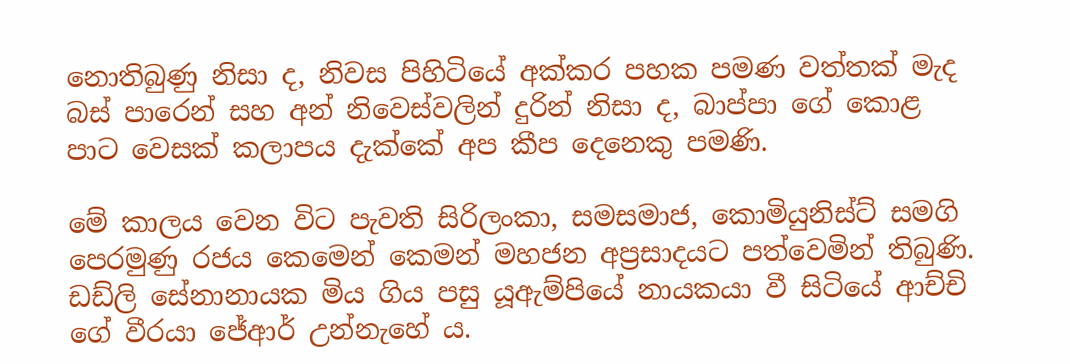නොතිබුණු නිසා ද, නිවස පිහිටියේ අක්කර පහක පමණ වත්තක් මැද බස් පාරෙන් සහ අන් නිවෙස්වලින් දුරින් නිසා ද, බාප්පා ගේ කොළ පාට වෙසක් කලාපය දැක්කේ අප කීප දෙනෙකු පමණි.

මේ කාලය වෙන විට පැවති සිරිලංකා, සමසමාජ, කොමියුනිස්ට් සමගි පෙරමුණු රජය කෙමෙන් කෙමන් මහජන අප්‍රසාදයට පත්වෙමින් තිබුණි. ඩඩ්ලි සේනානායක මිය ගිය පසු යූඇම්පියේ නායකයා වී සිටියේ ආච්චි ගේ වීරයා ජේආර් උන්නැහේ ය.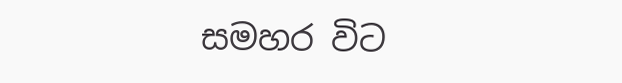සමහර විට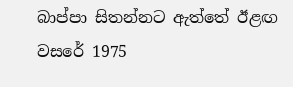බාප්පා සිතන්නට ඇත්තේ ඊළඟ වසරේ 1975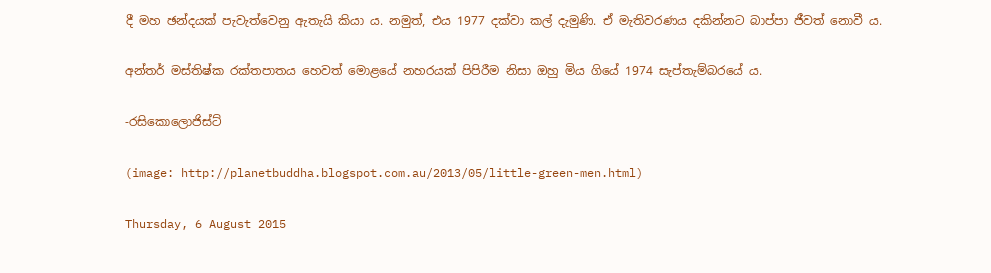දී මහ ඡන්දයක් පැවැත්වෙනු ඇතැයි කියා ය. නමුත්, එය 1977 දක්වා කල් දැමුණි. ඒ මැතිවරණය දකින්නට බාප්පා ජීවත් නොවී ය.

අන්තර් මස්තිෂ්ක රක්තපාතය හෙවත් මොළයේ නහරයක් පිපිරීම නිසා ඔහු මිය ගියේ 1974 සැප්තැම්බරයේ ය.

-රසිකොලොජිස්ට්

(image: http://planetbuddha.blogspot.com.au/2013/05/little-green-men.html)

Thursday, 6 August 2015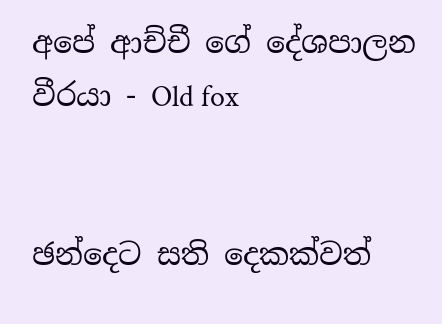අපේ ආච්චී ගේ දේශපාලන වීරයා - Old fox


ඡන්දෙට සති දෙකක්වත්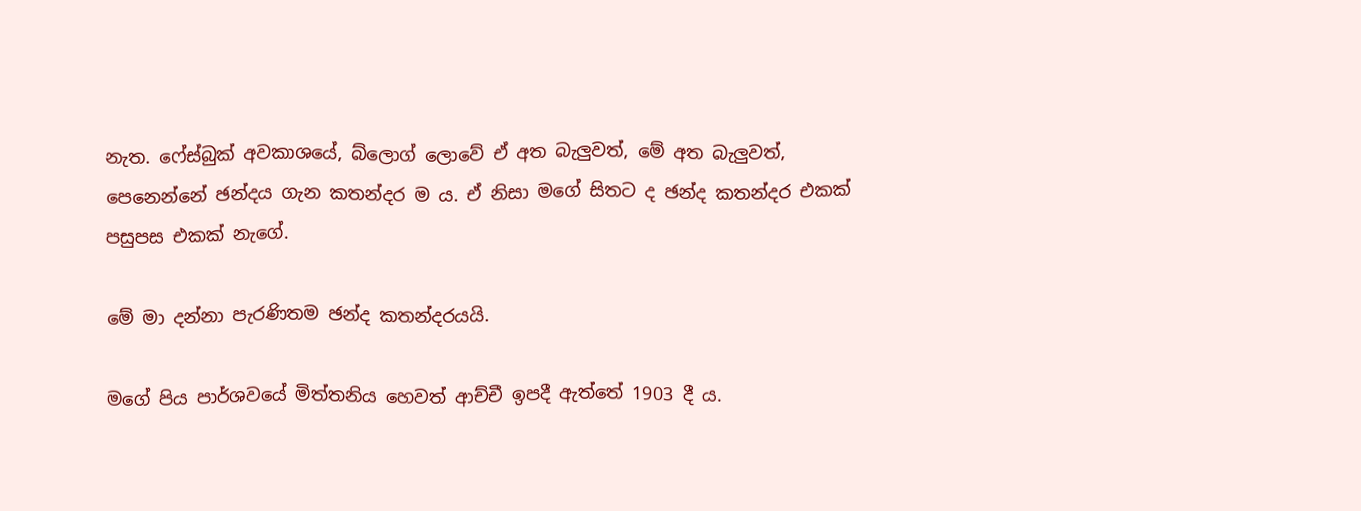නැත. ෆේස්බුක් අවකාශයේ, බ්ලොග් ලොවේ ඒ අත බැලුවත්, මේ අත බැලුවත්, පෙනෙන්නේ ඡන්දය ගැන කතන්දර ම ය. ඒ නිසා මගේ සිතට ද ඡන්ද කතන්දර එකක් පසුපස එකක් නැගේ.

මේ මා දන්නා පැරණිතම ඡන්ද කතන්දරයයි.

මගේ පිය පාර්ශවයේ මිත්තනිය හෙවත් ආච්චී ඉපදී ඇත්තේ 1903 දී ය.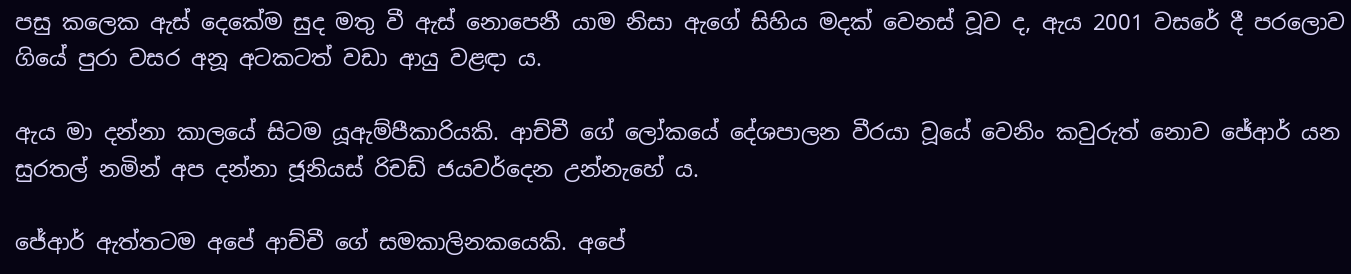පසු කලෙක ඇස් දෙකේම සුද මතු වී ඇස් නොපෙනී යාම නිසා ඇගේ සිහිය මදක් වෙනස් වූව ද, ඇය 2001 වසරේ දී පරලොව ගියේ පුරා වසර අනූ අටකටත් වඩා ආයු වළඳා ය.

ඇය මා දන්නා කාලයේ සිටම යූඇම්පීකාරියකි. ආච්චී ගේ ලෝකයේ දේශපාලන වීරයා වූයේ වෙනිං කවුරුත් නොව ජේආර් යන සුරතල් නමින් අප දන්නා ජූනියස් රිචඩ් ජයවර්දෙන උන්නැහේ ය.

ජේආර් ඇත්තටම අපේ ආච්චී ගේ සමකාලිනකයෙකි. අපේ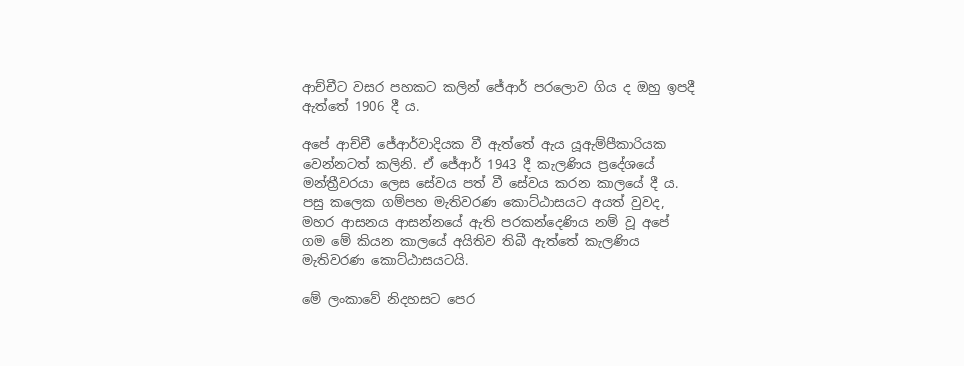ආච්චීට වසර පහකට කලින් ජේආර් පරලොව ගිය ද ඔහු ඉපදී ඇත්තේ 1906 දී ය.

අපේ ආච්චී ජේආර්වාදියක වී ඇත්තේ ඇය යූඇම්පීකාරියක වෙන්නටත් කලිනි. ඒ ජේආර් 1943 දී කැලණිය ප්‍රදේශයේ මන්ත්‍රීවරයා ලෙස සේවය පත් වී සේවය කරන කාලයේ දී ය. පසු කලෙක ගම්පහ මැතිවරණ කොට්ඨාසයට අයත් වුවද, මහර ආසනය ආසන්නයේ ඇති පරකන්දෙණිය නම් වූ අපේ ගම මේ කියන කාලයේ අයිතිව තිබී ඇත්තේ කැලණිය මැතිවරණ කොට්ඨාසයටයි.

මේ ලංකාවේ නිදහසට පෙර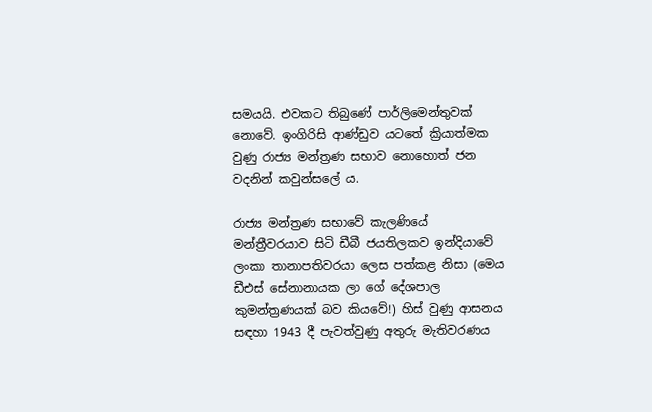සමයයි. එවකට තිබුණේ පාර්ලිමෙන්තුවක් නොවේ. ඉංගිරිසි ආණ්ඩුව යටතේ ක්‍රියාත්මක වුණු රාජ්‍ය මන්ත්‍රණ සභාව නොහොත් ජන වදනින් කවුන්සලේ ය.

රාජ්‍ය මන්ත්‍රණ සභාවේ කැලණියේ මන්ත්‍රීවරයාව සිටි ඩීබී ජයතිලකව ඉන්දියාවේ ලංකා තානාපතිවරයා ලෙස පත්කළ නිසා (මෙය ඩීඑස් සේනානායක ලා ගේ දේශපාල කුමන්ත්‍රණයක් බව කියවේ!) හිස් වුණු ආසනය සඳහා 1943 දී පැවත්වුණු අතුරු මැතිවරණය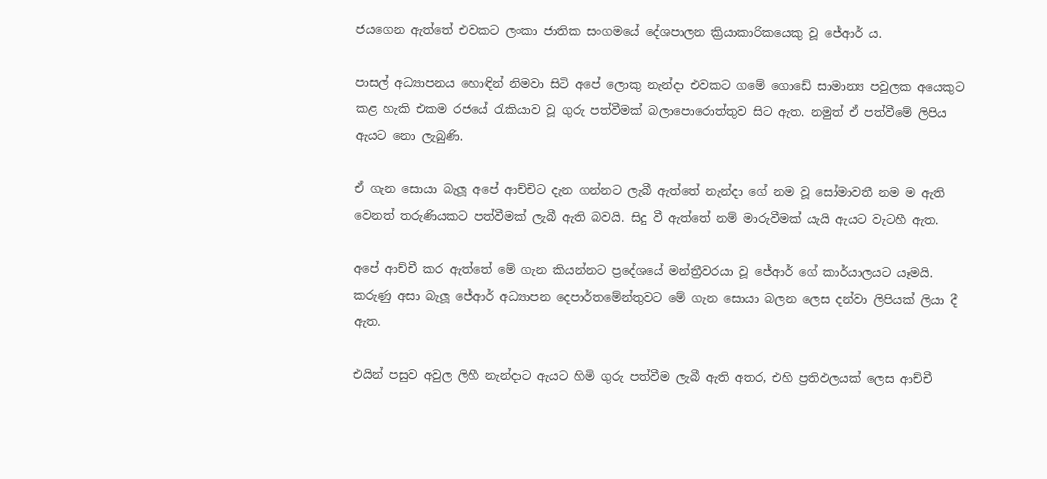ජයගෙන ඇත්තේ එවකට ලංකා ජාතික සංගමයේ දේශපාලන ක්‍රියාකාරිකයෙකු වූ ජේආර් ය.

පාසල් අධ්‍යාපනය හොඳින් නිමවා සිටි අපේ ලොකු නැන්දා එවකට ගමේ ගොඩේ සාමාන්‍ය පවුලක අයෙකුට කළ හැකි එකම රජයේ රැකියාව වූ ගුරු පත්වීමක් බලාපොරොත්තුව සිට ඇත. නමුත් ඒ පත්වීමේ ලිපිය ඇයට නො ලැබුණි.

ඒ ගැන සොයා බැලූ අපේ ආච්චිට දැන ගන්නට ලැබී ඇත්තේ නැන්දා ගේ නම වූ සෝමාවතී නම ම ඇති වෙනත් තරුණියකට පත්වීමක් ලැබී ඇති බවයි. සිදු වී ඇත්තේ නම් මාරුවීමක් යැයි ඇයට වැටහී ඇත.

අපේ ආච්චී කර ඇත්තේ මේ ගැන කියන්නට ප්‍රදේශයේ මන්ත්‍රීවරයා වූ ජේආර් ගේ කාර්යාලයට යෑමයි. කරුණු අසා බැලූ ජේආර් අධ්‍යාපන දෙපාර්තමේන්තුවට මේ ගැන සොයා බලන ලෙස දන්වා ලිපියක් ලියා දී ඇත.

එයින් පසුව අවුල ලිහී නැන්දාට ඇයට හිමි ගුරු පත්වීම ලැබී ඇති අතර, එහි ප්‍රතිඵලයක් ලෙස ආච්චී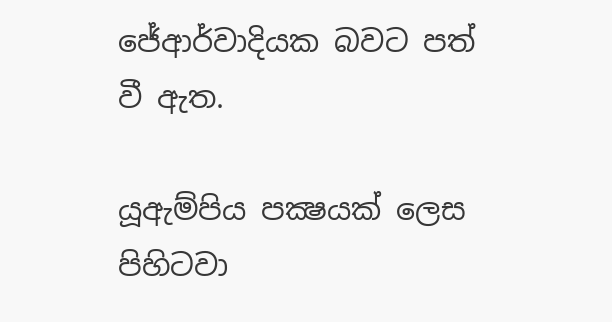ජේආර්වාදියක බවට පත් වී ඇත.

යූඇම්පිය පක්‍ෂයක් ලෙස පිහිටවා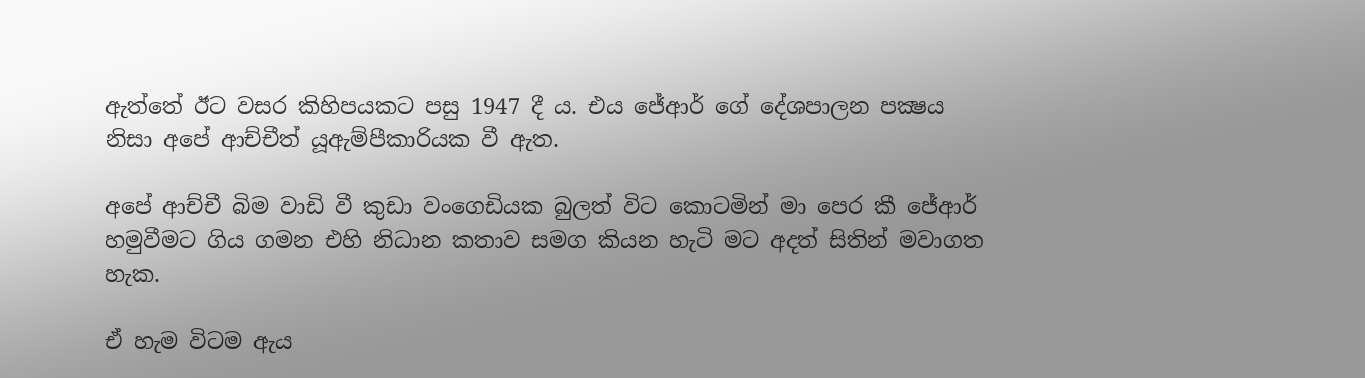ඇත්තේ ඊට වසර කිහිපයකට පසු 1947 දී ය. එය ජේආර් ගේ දේශපාලන පක්‍ෂය නිසා අපේ ආච්චීත් යූඇම්පීකාරියක වී ඇත.

අපේ ආච්චී බිම වාඩි වී කුඩා වංගෙඩියක බුලත් විට කොටමින් මා පෙර කී ජේආර් හමුවීමට ගිය ගමන එහි නිධාන කතාව සමග කියන හැටි මට අදත් සිතින් මවාගත හැක.

ඒ හැම විටම ඇය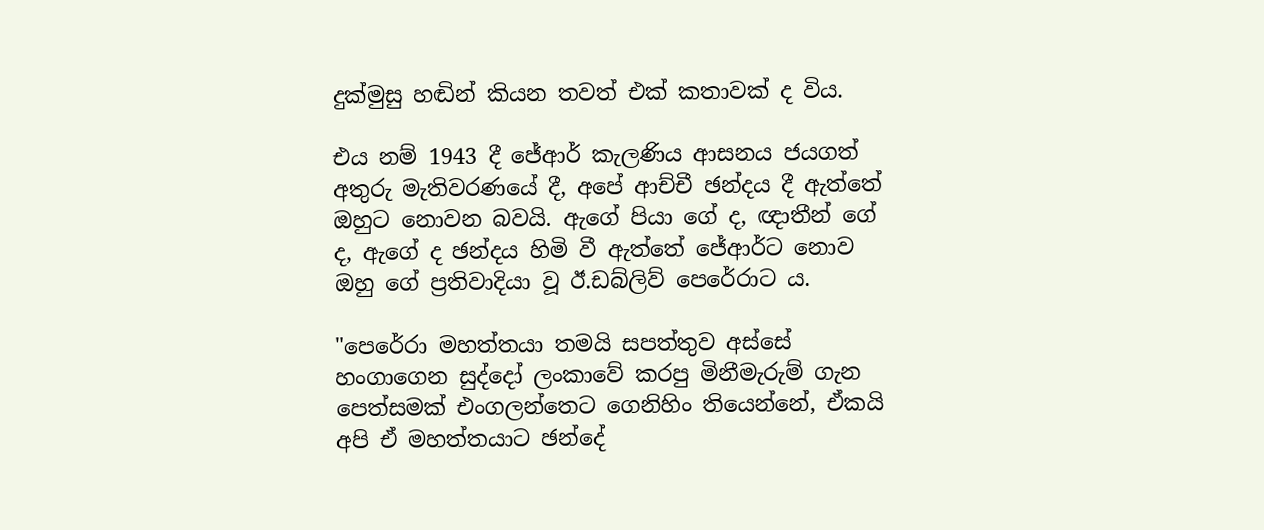දුක්මුසු හඬින් කියන තවත් එක් කතාවක් ද විය.

එය නම් 1943 දී ජේආර් කැලණිය ආසනය ජයගත් අතුරු මැතිවරණයේ දී, අපේ ආච්චී ඡන්දය දී ඇත්තේ ඔහුට නොවන බවයි. ඇගේ පියා ගේ ද, ඥාතීන් ගේ ද, ඇගේ ද ඡන්දය හිමි වී ඇත්තේ ජේආර්ට නොව ඔහු ගේ ප්‍රතිවාදියා වූ ඊ.ඩබ්ලිව් පෙරේරාට ය.

"පෙරේරා මහත්තයා තමයි සපත්තුව අස්සේ හංගාගෙන සුද්දෝ ලංකාවේ කරපු මිනීමැරුම් ගැන පෙත්සමක් එංගලන්තෙට ගෙනිහිං තියෙන්නේ, ඒකයි අපි ඒ මහත්තයාට ඡන්දේ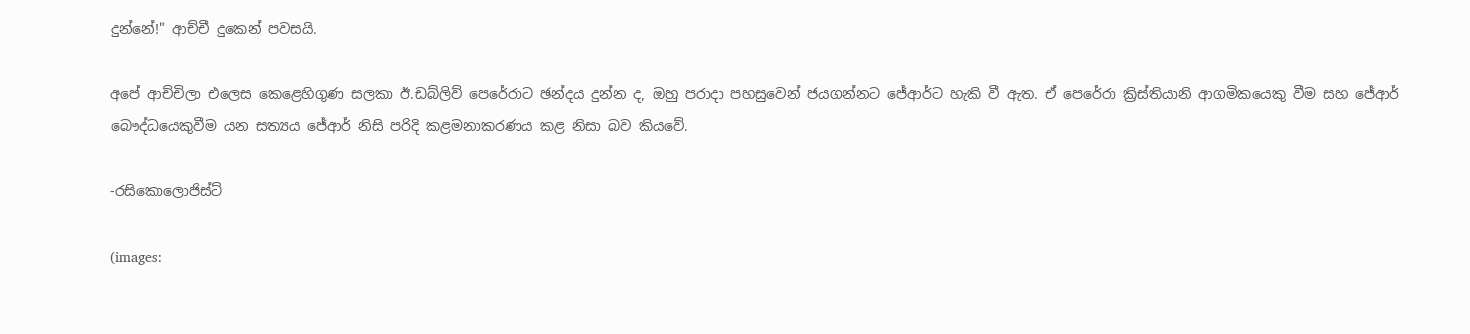දුන්නේ!" ආච්චී දුකෙන් පවසයි.

අපේ ආච්චිලා එලෙස කෙළෙහිගුණ සලකා ඊ.ඩබ්ලිව් පෙරේරාට ඡන්දය දුන්න ද, ඔහු පරාදා පහසුවෙන් ජයගන්නට ජේආර්ට හැකි වී ඇත. ඒ පෙරේරා ක්‍රිස්තියානි ආගමිකයෙකු වීම සහ ජේආර් බෞද්ධයෙකුවීම යන සත්‍යය ජේආර් නිසි පරිදි කළමනාකරණය කළ නිසා බව කියවේ.

-රසිකොලොජිස්ට්

(images: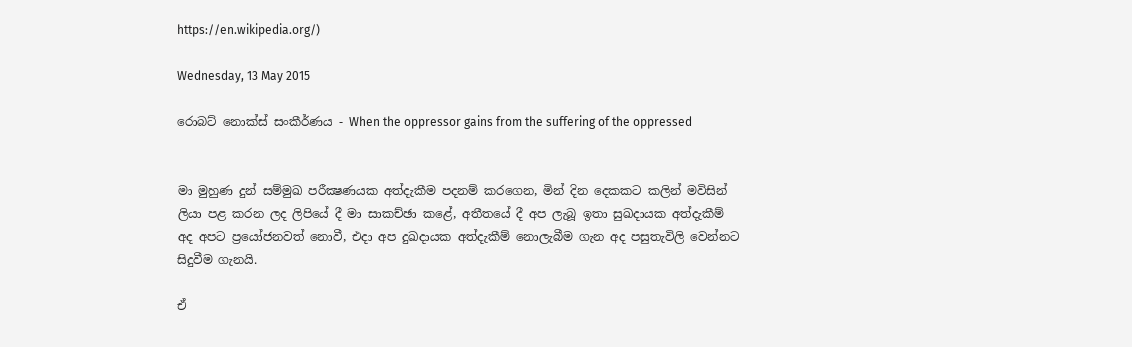https://en.wikipedia.org/)

Wednesday, 13 May 2015

රොබට් නොක්ස් සංකීර්ණය - When the oppressor gains from the suffering of the oppressed


මා මුහුණ දුන් සම්මුඛ පරීක්‍ෂණයක අත්දැකීම පදනම් කරගෙන, මින් දින දෙකකට කලින් මවිසින් ලියා පළ කරන ලද ලිපියේ දී මා සාකච්ඡා කළේ, අතීතයේ දී අප ලැබූ ඉතා සුඛදායක අත්දැකීම් අද අපට ප්‍රයෝජනවත් නොවී, එදා අප දුඛදායක අත්දැකීම් නොලැබීම ගැන අද පසුතැවිලි වෙන්නට සිදුවීම ගැනයි.

ඒ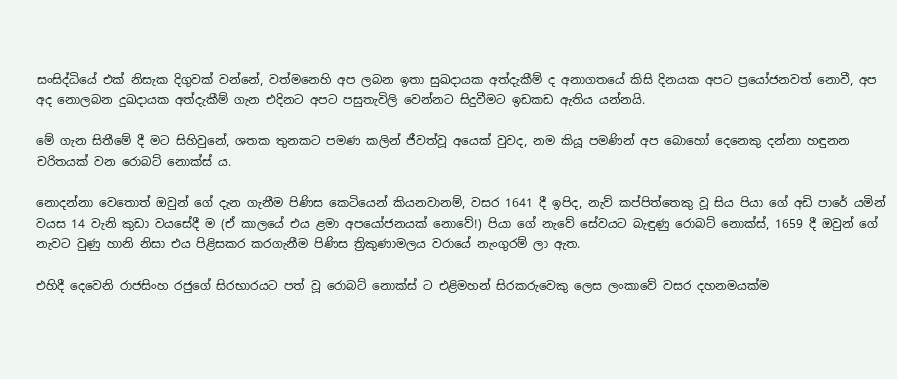සංසිද්ධියේ එක් නිසැක දිගුවක් වන්නේ, වත්මනෙහි අප ලබන ඉතා සුඛදායක අත්දැකීම් ද අනාගතයේ කිසි දිනයක අපට ප්‍රයෝජනවත් නොවී, අප අද නොලබන දුඛදායක අත්දැකීම් ගැන එදිනට අපට පසුතැවිලි වෙන්නට සිදුවීමට ඉඩකඩ ඇතිය යන්නයි.

මේ ගැන සිතීමේ දී මට සිහිවුනේ, ශතක තුනකට පමණ කලින් ජීවත්වූ අයෙක් වුවද, නම කියූ පමණින් අප බොහෝ දෙනෙකු දන්නා හඳුනන චරිතයක් වන රොබට් නොක්ස් ය.

නොදන්නා වෙතොත් ඔවුන් ගේ දැන ගැනීම පිණිස කෙටියෙන් කියනවානම්, වසර 1641 දී ඉපිද, නැව් කප්පිත්තෙකු වූ සිය පියා ගේ අඩි පාරේ යමින් වයස 14 වැනි කුඩා වයසේදී ම (ඒ කාලයේ එය ළමා අපයෝජනයක් නොවේ!) පියා ගේ නැවේ සේවයට බැඳුණු රොබට් නොක්ස්, 1659 දී ඔවුන් ගේ නැවට වුණු හානි නිසා එය පිළිසකර කරගැනීම පිණිස ත්‍රිකුණාමලය වරායේ නැංගුරම් ලා ඇත.

එහිදී දෙවෙනි රාජසිංහ රජුගේ සිරභාරයට පත් වූ රොබට් නොක්ස් ට එළිමහන් සිරකරුවෙකු ලෙස ලංකාවේ වසර දහනමයක්ම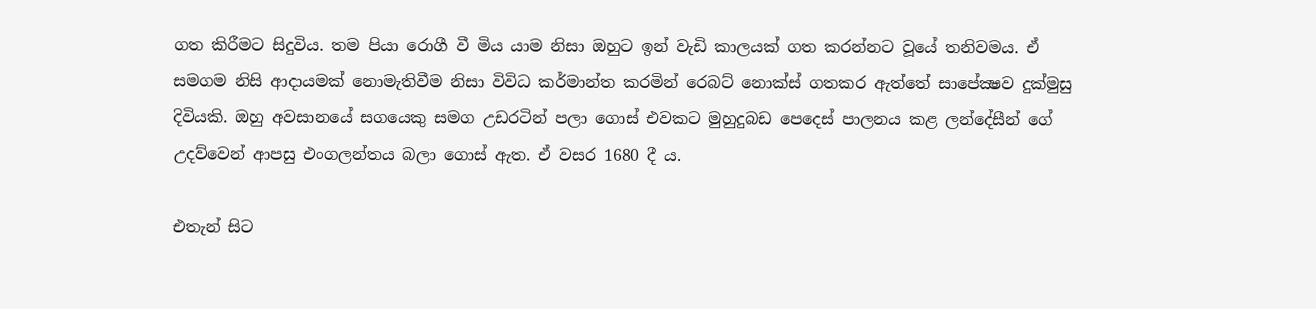ගත කිරීමට සිදුවිය. තම පියා රොගී වී මිය යාම නිසා ඔහුට ඉන් වැඩි කාලයක් ගත කරන්නට වූයේ තනිවමය. ඒ සමගම නිසි ආදායමක් නොමැතිවීම නිසා විවිධ කර්මාන්ත කරමින් රෙබට් නොක්ස් ගතකර ඇත්තේ සාපේක්‍ෂව දුක්මුසු දිවියකි. ඔහු අවසානයේ සගයෙකු සමග උඩරටින් පලා ගොස් එවකට මුහුදුබඩ පෙදෙස් පාලනය කළ ලන්දේසීන් ගේ උදව්වෙන් ආපසු එංගලන්තය බලා ගොස් ඇත. ඒ වසර 1680 දී ය.

එතැන් සිට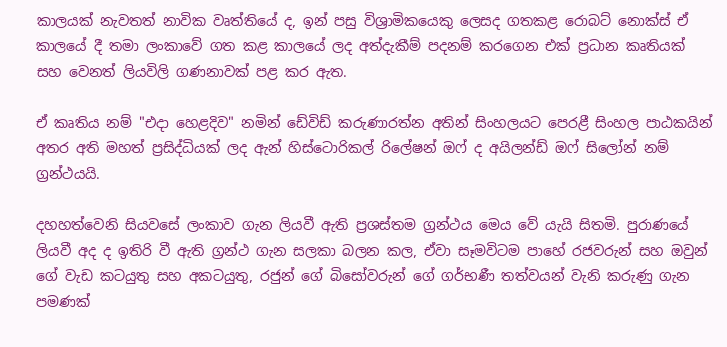කාලයක් නැවතත් නාවික වෘත්තියේ ද, ඉන් පසු විශ්‍රාමිකයෙකු ලෙසද ගතකළ රොබට් නොක්ස් ඒ කාලයේ දී තමා ලංකාවේ ගත කළ කාලයේ ලද අත්දැකීම් පදනම් කරගෙන එක් ප්‍රධාන කෘතියක් සහ වෙනත් ලියවිලි ගණනාවක් පළ කර ඇත.

ඒ කෘතිය නම් "එදා හෙළදිව" නමින් ඩේවිඩ් කරුණාරත්න අතින් සිංහලයට පෙරළී සිංහල පාඨකයින් අතර අති මහත් ප්‍රසිද්ධියක් ලද ඇන් හිස්ටොරිකල් රිලේෂන් ඔෆ් ද අයිලන්ඩ් ඔෆ් සිලෝන් නම් ග්‍රන්ථයයි.

දහහත්වෙනි සියවසේ ලංකාව ගැන ලියවී ඇති ප්‍රශස්තම ග්‍රන්ථය මෙය වේ යැයි සිතමි. පුරාණයේ ලියවී අද ද ඉතිරි වී ඇති ග්‍රන්ථ ගැන සලකා බලන කල, ඒවා සෑමවිටම පාහේ රජවරුන් සහ ඔවුන් ගේ වැඩ කටයුතු සහ අකටයුතු, රජුන් ගේ බිසෝවරුන් ගේ ගර්භණී තත්වයන් වැනි කරුණු ගැන පමණක්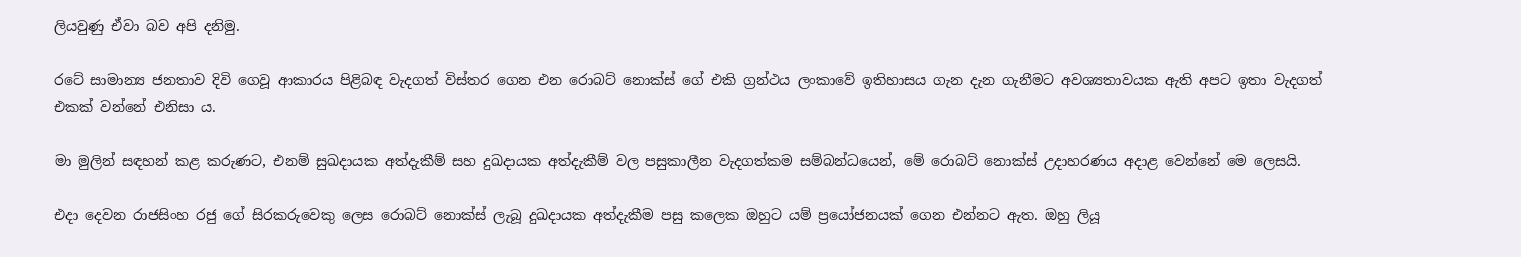ලියවුණු ඒවා බව අපි දනිමු.

රටේ සාමාන්‍ය ජනතාව දිවි ගෙවූ ආකාරය පිළිබඳ වැදගත් විස්තර ගෙන එන රොබට් නොක්ස් ගේ එකි ග්‍රන්ථය ලංකාවේ ඉතිහාසය ගැන දැන ගැනීමට අවශ්‍යතාවයක ඇති අපට ඉතා වැදගත් එකක් වන්නේ එනිසා ය.

මා මුලින් සඳහන් කළ කරුණට, එනම් සුඛදායක අත්දැකීම් සහ දුඛදායක අත්දැකීම් වල පසුකාලීන වැදගත්කම සම්බන්ධයෙන්, මේ රොබට් නොක්ස් උදාහරණය අදාළ වෙන්නේ මෙ ලෙසයි.

එදා දෙවන රාජසිංහ රජු ගේ සිරකරුවෙකු ලෙස රොබට් නොක්ස් ලැබූ දුඛදායක අත්දැකීම පසු කලෙක ඔහුට යම් ප්‍රයෝජනයක් ගෙන එන්නට ඇත. ඔහු ලියූ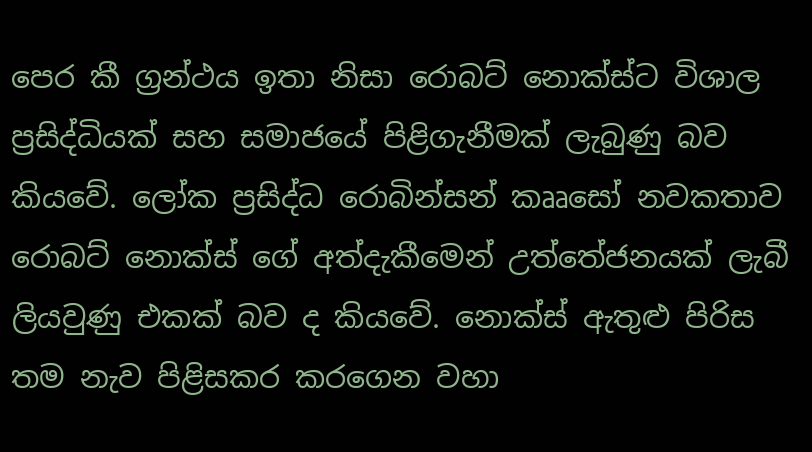පෙර කී ග්‍රන්ථය ඉතා නිසා රොබට් නොක්ස්ට විශාල ප්‍රසිද්ධියක් සහ සමාජයේ පිළිගැනීමක් ලැබුණු බව කියවේ. ලෝක ප්‍රසිද්ධ රොබින්සන් කෲසෝ නවකතාව රොබට් නොක්ස් ගේ අත්දැකීමෙන් උත්තේජනයක් ලැබී ලියවුණු එකක් බව ද කියවේ. නොක්ස් ඇතුළු පිරිස තම නැව පිළිසකර කරගෙන වහා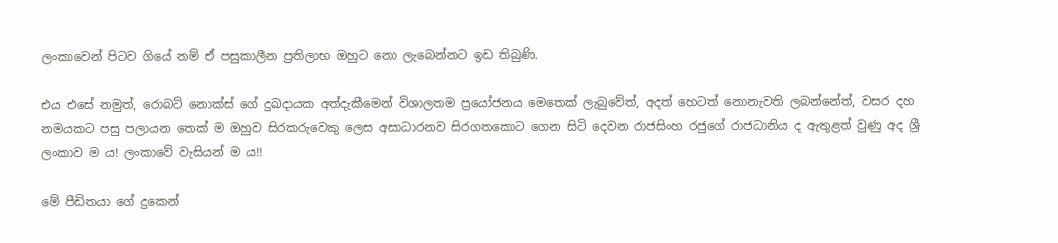ලංකාවෙන් පිටව ගියේ නම් ඒ පසුකාලීන ප්‍රතිලාභ ඔහුට නො ලැබෙන්නට ඉඩ තිබුණි.

එය එසේ නමුත්, රොබට් නොක්ස් ගේ දුඛදායක අත්දැකීමෙන් විශාලතම ප්‍රයෝජනය මෙතෙක් ලැබුවේත්, අදත් හෙටත් නොනැවති ලබන්නේත්, වසර දහ නමයකට පසු පලායන තෙක් ම ඔහුව සිරකරුවෙකු ලෙස අසාධාරනව සිරගතකොට ගෙන සිටි දෙවන රාජසිංහ රජුගේ රාජධානිය ද ඇතුළත් වුණු අද ශ්‍රී ලංකාව ම ය! ලංකාවේ වැසියන් ම ය!!

මේ පීඩිතයා ගේ දුකෙන්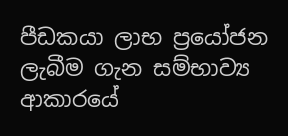පීඩකයා ලාභ ප්‍රයෝජන ලැබීම ගැන සම්භාව්‍ය ආකාරයේ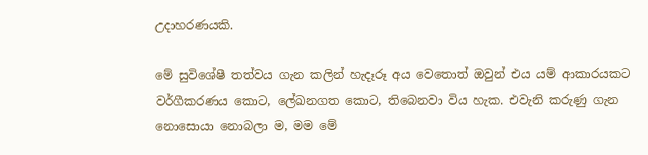උදාහරණයකි.

මේ සුවිශේෂී තත්වය ගැන කලින් හැදෑරූ අය වෙතොත් ඔවුන් එය යම් ආකාරයකට වර්ගීකරණය කොට, ලේඛනගත කොට, තිබෙනවා විය හැක. එවැනි කරුණු ගැන නොසොයා නොබලා ම, මම මේ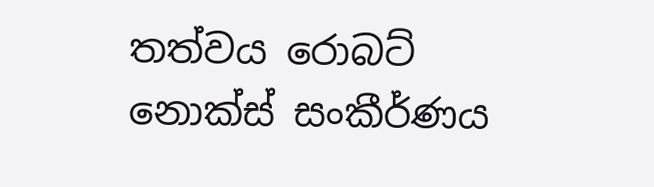තත්වය රොබට් නොක්ස් සංකීර්ණය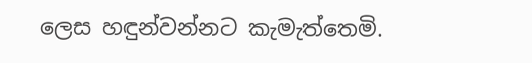ලෙස හඳුන්වන්නට කැමැත්තෙමි.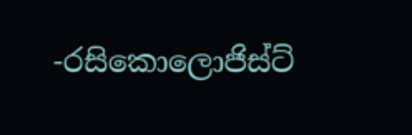-රසිකොලොජිස්ට්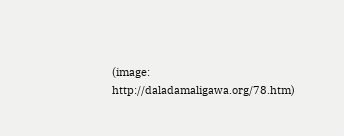(image: http://daladamaligawa.org/78.htm)